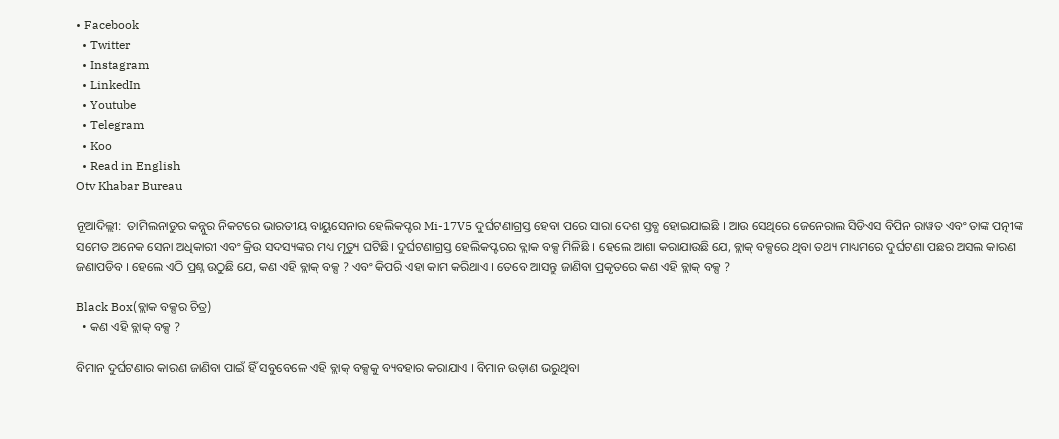• Facebook
  • Twitter
  • Instagram
  • LinkedIn
  • Youtube
  • Telegram
  • Koo
  • Read in English
Otv Khabar Bureau

ନୂଆଦିଲ୍ଲୀ:  ତାମିଲନାଡୁର କନ୍ନୁର ନିକଟରେ ଭାରତୀୟ ବାୟୁସେନାର ହେଲିକପ୍ଟର Mi-17V5 ଦୁର୍ଘଟଣାଗ୍ରସ୍ତ ହେବା ପରେ ସାରା ଦେଶ ସ୍ତବ୍ଧ ହୋଇଯାଇଛି । ଆଉ ସେଥିରେ ଜେନେରାଲ ସିଡିଏସ ବିପିନ ରାୱତ ଏବଂ ତାଙ୍କ ପତ୍ନୀଙ୍କ ସମେତ ଅନେକ ସେନା ଅଧିକାରୀ ଏବଂ କ୍ରିଉ ସଦସ୍ୟଙ୍କର ମଧ୍ୟ ମୃତ୍ୟୁ ଘଟିଛି। ଦୁର୍ଘଟଣାଗ୍ରସ୍ତ ହେଲିକପ୍ଟରର ବ୍ଲାକ ବକ୍ସ ମିଳିଛି । ହେଲେ ଆଶା କରାଯାଉଛି ଯେ, ବ୍ଲାକ୍‌ ବକ୍ସରେ ଥିବା ତଥ୍ୟ ମାଧ୍ୟମରେ ଦୁର୍ଘଟଣା ପଛର ଅସଲ କାରଣ ଜଣାପଡିବ । ହେଲେ ଏଠି ପ୍ରଶ୍ନ ଉଠୁଛି ଯେ, କଣ ଏହି ବ୍ଲାକ୍‌ ବକ୍ସ ? ଏବଂ କିପରି ଏହା କାମ କରିଥାଏ । ତେବେ ଆସନ୍ତୁ ଜାଣିବା ପ୍ରକୃତରେ କଣ ଏହି ବ୍ଲାକ୍‌ ବକ୍ସ ?

Black Box(ବ୍ଲାକ ବକ୍ସର ଚିତ୍ର)
  • କଣ ଏହି ବ୍ଲାକ୍‌ ବକ୍ସ ?

ବିମାନ ଦୁର୍ଘଟଣାର କାରଣ ଜାଣିବା ପାଇଁ ହିଁ ସବୁବେଳେ ଏହି ବ୍ଲାକ୍ ବକ୍ସକୁ ବ୍ୟବହାର କରାଯାଏ । ବିମାନ ଉଡ଼ାଣ ଭରୁଥିବା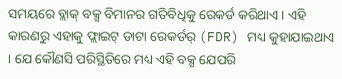ସମୟରେ ବ୍ଲାକ୍ ବକ୍ସ ବିମାନର ଗତିବିଧିକୁ ରେକର୍ଡ କରିଥାଏ । ଏହି କାରଣରୁ ଏହାକୁ ଫ୍ଲାଇଟ୍ ଡାଟା ରେକର୍ଡର୍ (FDR) ମଧ୍ୟ କୁହାଯାଇଥାଏ । ଯେ କୌଣସି ପରିସ୍ଥିତିରେ ମଧ୍ୟ ଏହି ବକ୍ସ ଯେପରି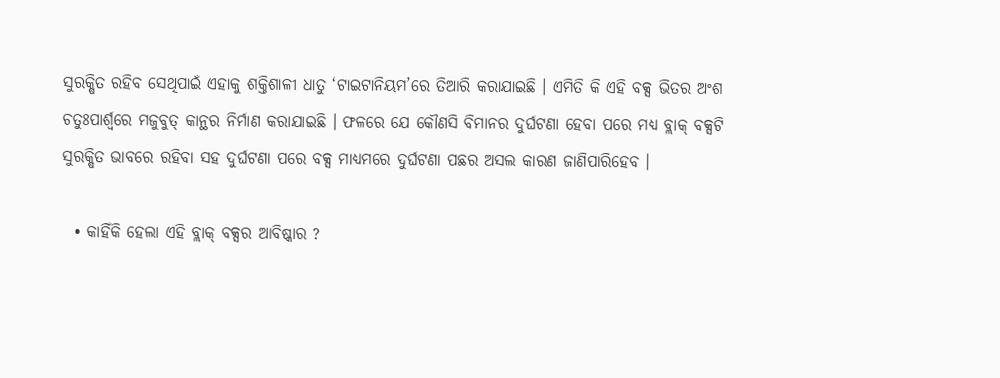ସୁରକ୍ଷିତ ରହିବ ସେଥିପାଇଁ ଏହାକୁ ଶକ୍ତିଶାଳୀ ଧାତୁ ‘ଟାଇଟାନିୟମ’ରେ ତିଆରି କରାଯାଇଛି । ଏମିତି କି ଏହି ବକ୍ସ ଭିତର ଅଂଶ ଚତୁଃପାର୍ଶ୍ୱରେ ମଜୁବୁତ୍‌ କାନ୍ଥର ନିର୍ମାଣ କରାଯାଇଛି । ଫଳରେ ଯେ କୌଣସି ବିମାନର ଦୁର୍ଘଟଣା ହେବା ପରେ ମଧ୍ୟ ବ୍ଲାକ୍ ବକ୍ସଟି ସୁରକ୍ଷିତ ଭାବରେ ରହିବା ସହ ଦୁର୍ଘଟଣା ପରେ ବକ୍ସ ମାଧ୍ୟମରେ ଦୁର୍ଘଟଣା ପଛର ଅସଲ କାରଣ ଜାଣିପାରିହେବ ।

  • କାହିଁକି ହେଲା ଏହି ବ୍ଲାକ୍‌ ବକ୍ସର ଆବିଷ୍କାର ?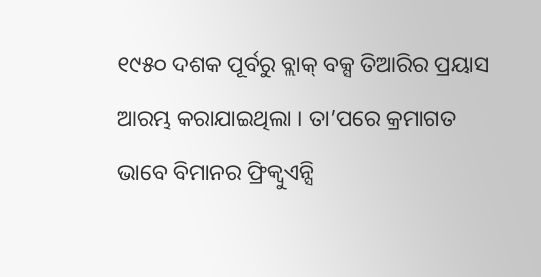୧୯୫୦ ଦଶକ ପୂର୍ବରୁ ବ୍ଲାକ୍‌ ବକ୍ସ ତିଆରିର ପ୍ରୟାସ ଆରମ୍ଭ କରାଯାଇଥିଲା । ତା’ପରେ କ୍ରମାଗତ ଭାବେ ବିମାନର ଫ୍ରିକ୍ୱୁଏନ୍ସି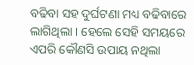ବଢିବା ସହ ଦୁର୍ଘଟଣା ମଧ୍ୟ ବଢିବାରେ ଲାଗିଥିଲା । ହେଲେ ସେହି ସମୟରେ ଏପରି କୌଣସି ଉପାୟ ନଥିଲା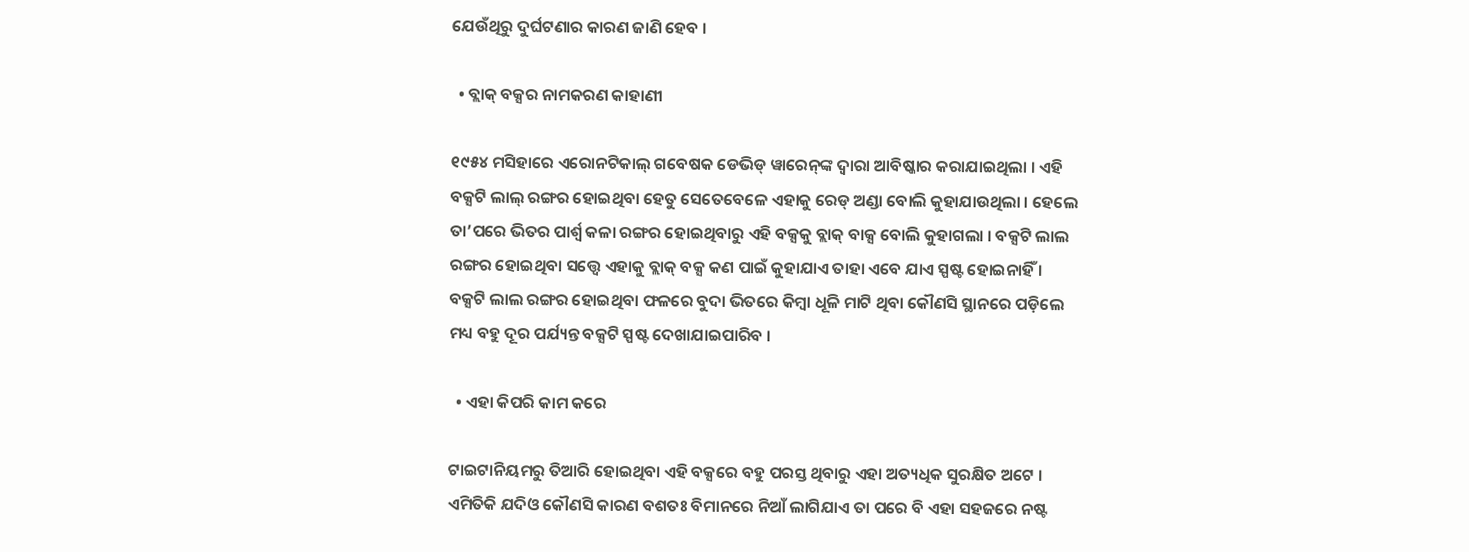ଯେଉଁଥିରୁ ଦୁର୍ଘଟଣାର କାରଣ ଜାଣି ହେବ ।

  • ବ୍ଲାକ୍‌ ବକ୍ସର ନାମକରଣ କାହାଣୀ

୧୯୫୪ ମସିହାରେ ଏରୋନଟିକାଲ୍‌ ଗବେଷକ ଡେଭିଡ୍ ୱାରେନ୍‌ଙ୍କ ଦ୍ୱାରା ଆବିଷ୍କାର କରାଯାଇଥିଲା । ଏହି ବକ୍ସଟି ଲାଲ୍ ରଙ୍ଗର ହୋଇଥିବା ହେତୁ ସେତେବେଳେ ଏହାକୁ ରେଡ୍ ଅଣ୍ଡା ବୋଲି କୁହାଯାଉଥିଲା । ହେଲେ ତା’ପରେ ଭିତର ପାର୍ଶ୍ୱ କଳା ରଙ୍ଗର ହୋଇଥିବାରୁ ଏହି ବକ୍ସକୁ ବ୍ଲାକ୍‌ ବାକ୍ସ ବୋଲି କୁହାଗଲା । ବକ୍ସଟି ଲାଲ ରଙ୍ଗର ହୋଇଥିବା ସତ୍ତ୍ୱେ ଏହାକୁ ବ୍ଲାକ୍‌ ବକ୍ସ କଣ ପାଇଁ କୁହାଯାଏ ତାହା ଏବେ ଯାଏ ସ୍ପଷ୍ଟ ହୋଇନାହିଁ । ବକ୍ସଟି ଲାଲ ରଙ୍ଗର ହୋଇଥିବା ଫଳରେ ବୁଦା ଭିତରେ କିମ୍ବା ଧୂଳି ମାଟି ଥିବା କୌଣସି ସ୍ଥାନରେ ପଡ଼ିଲେ ମଧ୍ୟ ବହୁ ଦୂର ପର୍ଯ୍ୟନ୍ତ ବକ୍ସଟି ସ୍ପଷ୍ଟ ଦେଖାଯାଇପାରିବ ।

  • ଏହା କିପରି କାମ କରେ

ଟାଇଟାନିୟମରୁ ତିଆରି ହୋଇଥିବା ଏହି ବକ୍ସରେ ବହୁ ପରସ୍ତ ଥିବାରୁ ଏହା ଅତ୍ୟଧିକ ସୁରକ୍ଷିତ ଅଟେ । ଏମିତିକି ଯଦିଓ କୌଣସି କାରଣ ବଶତଃ ବିମାନରେ ନିଆଁ ଲାଗିଯାଏ ତା ପରେ ବି ଏହା ସହଜରେ ନଷ୍ଟ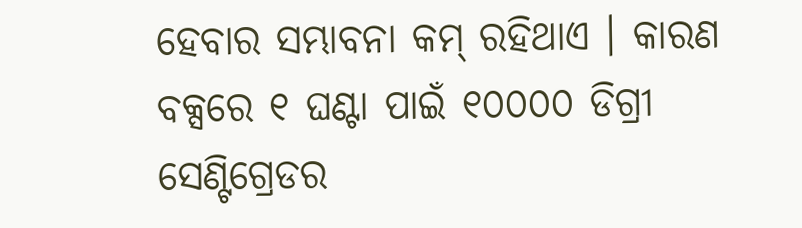ହେବାର ସମ୍ଭାବନା କମ୍‌ ରହିଥାଏ । କାରଣ ବକ୍ସରେ ୧ ଘଣ୍ଟା ପାଇଁ ୧୦୦୦୦ ଡିଗ୍ରୀ ସେଣ୍ଟିଗ୍ରେଡର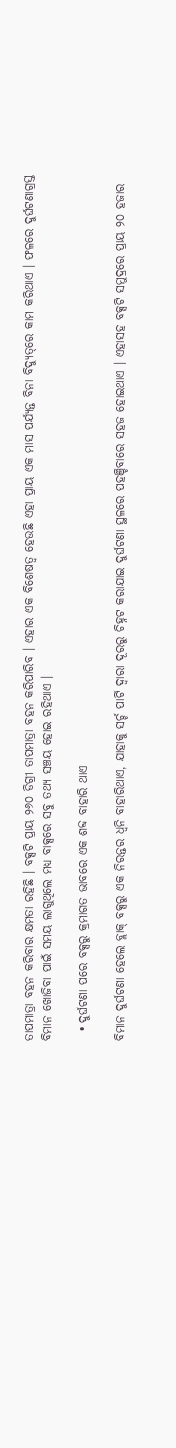ତାପମାତ୍ରା ବହନ କରିବାର କ୍ଷମତା ରହିଛି । ବକ୍ସଟି ପ୍ରାୟ ୨୬୦ ଡିଗ୍ରୀ ତାପମାତ୍ରା ବହନ କରିପାରିବ । ଏହାର ଏକ ବିଶେଷତ୍ୱ ହେଉଛି ଏହା ପ୍ରାୟ ଏକ ମାସ ପର୍ଯ୍ୟନ୍ତ ବିନା ବିଦ୍ୟୁତ୍‌ରେ କାମ କରିଥାଏ । ଫଳରେ ଦୁର୍ଘଟଣାଗ୍ରସ୍ତ ବିମାନ ଖୋଜିବା ପାଇଁ ସମୟ ଲାଗୁଥିଲେ ମଧ୍ୟ ବାକ୍ସରେ ସବୁ ତଥ୍ୟ ସଞ୍ଚୟ ହୋଇ ରହିଥାଏ ।

  • ଦୁର୍ଘଟଣା ପରେ ବକ୍ସରୁ କ୍ରମାଗତ ଭାବରେ ଏକ ଶବ୍ଦ ବାହାରି ଥାଏ

ବିମାନ ଦୁର୍ଘଟଣା ହେଲେ ବ୍ଲାକ୍‌ ବକ୍ସରୁ ଏକ ନିରନ୍ତର ଧ୍ୱନି ବାହାରିଥାଏ, ଯାହାକୁ ସର୍ଚ୍ଚ ପାର୍ଟି ଦ୍ୱାରା ଦୂରରୁ ଚିହ୍ନଟ କରାଯାଇ ଦୁର୍ଘଟଣା ସ୍ଥଳରେ ପହଞ୍ଚିବାରେ ସହଜ ହୋଇଥାଏ । ଏହାସହ ବକ୍ସଟି ସମୁଦ୍ରରେ ପ୍ରାୟ ୨୦ ହଜାର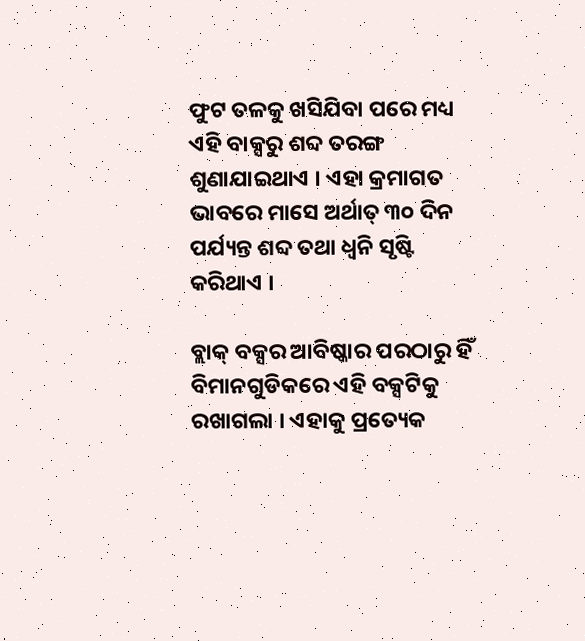ଫୁଟ ତଳକୁ ଖସିଯିବା ପରେ ମଧ୍ୟ ଏହି ବାକ୍ସରୁ ଶବ୍ଦ ତରଙ୍ଗ ଶୁଣାଯାଇଥାଏ । ଏହା କ୍ରମାଗତ ଭାବରେ ମାସେ ଅର୍ଥାତ୍‌ ୩୦ ଦିନ ପର୍ଯ୍ୟନ୍ତ ଶବ୍ଦ ତଥା ଧ୍ୱନି ସୃଷ୍ଟି କରିଥାଏ ।

ବ୍ଲାକ୍‌ ବକ୍ସର ଆବିଷ୍କାର ପରଠାରୁ ହିଁ ବିମାନଗୁଡିକରେ ଏହି ବକ୍ସଟିକୁ ରଖାଗଲା । ଏହାକୁ ପ୍ରତ୍ୟେକ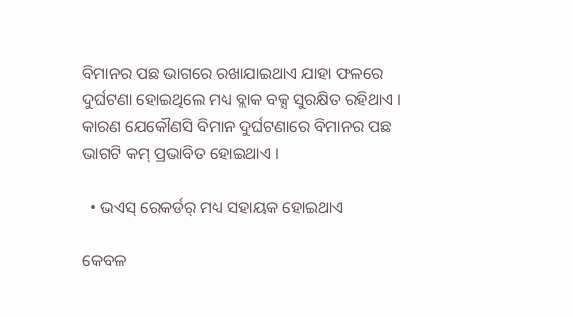ବିମାନର ପଛ ଭାଗରେ ରଖାଯାଇଥାଏ ଯାହା ଫଳରେ ଦୁର୍ଘଟଣା ହୋଇଥିଲେ ମଧ୍ୟ ବ୍ଲାକ ବକ୍ସ ସୁରକ୍ଷିତ ରହିଥାଏ । କାରଣ ଯେକୌଣସି ବିମାନ ଦୁର୍ଘଟଣାରେ ବିମାନର ପଛ ଭାଗଟି କମ୍ ପ୍ରଭାବିତ ହୋଇଥାଏ ।

  • ଭଏସ୍ ରେକର୍ଡର୍ ମଧ୍ୟ ସହାୟକ ହୋଇଥାଏ

କେବଳ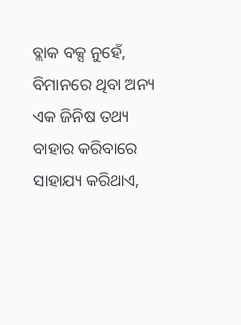ବ୍ଲାକ ବକ୍ସ ନୁହେଁ, ବିମାନରେ ଥିବା ଅନ୍ୟ ଏକ ଜିନିଷ ତଥ୍ୟ ବାହାର କରିବାରେ ସାହାଯ୍ୟ କରିଥାଏ,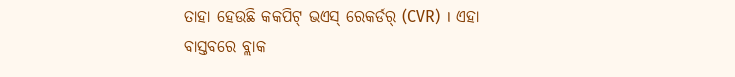ତାହା ହେଉଛି କକପିଟ୍ ଭଏସ୍ ରେକର୍ଡର୍ (CVR) । ଏହା ବାସ୍ତବରେ ବ୍ଲାକ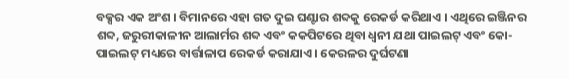ବକ୍ସର ଏକ ଅଂଶ । ବିମାନରେ ଏହା ଗତ ଦୁଇ ଘଣ୍ଟାର ଶବ୍ଦକୁ ରେକର୍ଡ କରିଥାଏ । ଏଥିରେ ଇଞ୍ଜିନର ଶବ୍ଦ, ଜରୁରୀକାଳୀନ ଆଲାର୍ମର ଶବ୍ଦ ଏବଂ କକପିଟରେ ଥିବା ଧ୍ୱନୀ ଯଥା ପାଇଲଟ୍ ଏବଂ କୋ-ପାଇଲଟ୍‌ ମଧ୍ୟରେ ବାର୍ତ୍ତାଳାପ ରେକର୍ଡ କରାଯାଏ । କେରଳର ଦୁର୍ଘଟଣା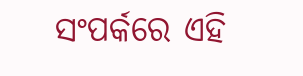ସଂପର୍କରେ ଏହି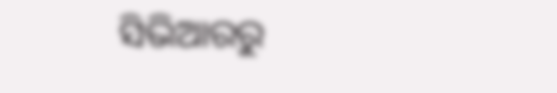ସିଭିଆରରୁ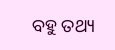ବହୁ ତଥ୍ୟ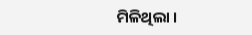ମିଳିଥିଲା ।